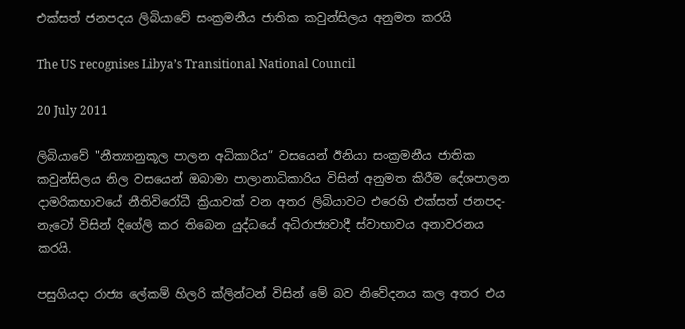එක්සත් ජනපදය ලිබියාවේ සංක්‍රමනීය ජාතික කවුන්සිලය අනුමත කරයි

The US recognises Libya’s Transitional National Council

20 July 2011

ලිබියාවේ "නීත්‍යානුකූල පාලන අධිකාරිය” වසයෙන් ඊනියා සංක්‍රමනීය ජාතික කවුන්සිලය නිල වසයෙන් ඔබාමා පාලානාධිකාරිය විසින් අනුමත කිරීම දේශපාලන දාමරිකභාවයේ නීතිවිරෝධී ක්‍රියාවක් වන අතර ලිබියාවට එරෙහි එක්සත් ජනපද- නැටෝ විසින් දිගේලි කර තිබෙන යුද්ධයේ අධිරාජ්‍යවාදී ස්වාභාවය අනාවරනය කරයි.

පසුගියදා රාජ්‍ය ලේකම් හිලරි ක්ලින්ටන් විසින් මේ බව නිවේදනය කල අතර එය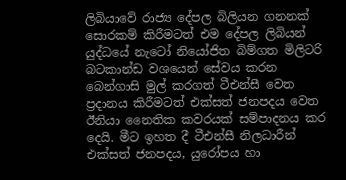ලිබියාවේ රාජ්‍ය දේපල බිලියන ගනනක් සොරකම් කිරීමටත් එම දේපල ලිබියන් යුද්ධයේ නැටෝ නියෝජිත බිම්ගත මිලිටරි බටකාන්ඩ වශයෙන් සේවය කරන බෙන්ගාසි මුල් කරගත් ටීඑන්සී වෙත ප්‍රදානය කිරීමටත් එක්සත් ජනපදය වෙත ඊනියා නෛතික කවරයක් සම්පාදනය කර දෙයි. මීට ඉහත දී ටීඑන්සී නිලධාරීන් එක්සත් ජනපදය, යුරෝපය හා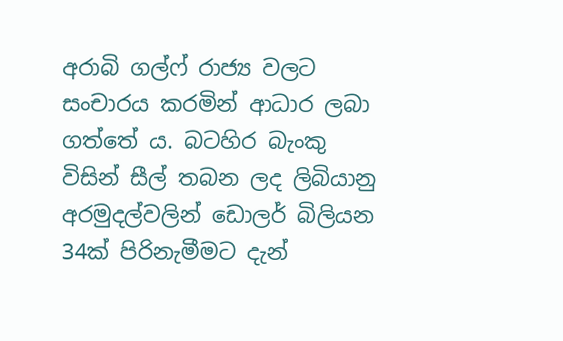අරාබි ගල්ෆ් රාජ්‍ය වලට සංචාරය කරමින් ආධාර ලබා ගත්තේ ය. බටහිර බැංකු විසින් සීල් තබන ලද ලිබියානු අරමුදල්වලින් ඩොලර් බිලියන 34ක් පිරිනැමීමට දැන්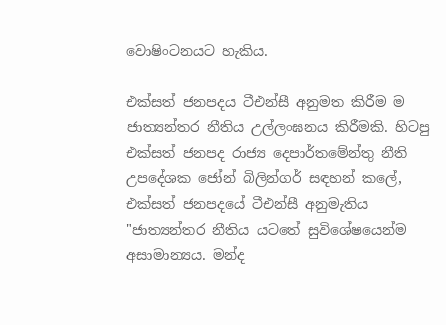වොෂිංටනයට හැකිය.

එක්සත් ජනපදය ටීඑන්සී අනුමත කිරීම ම ජාත්‍යන්තර නීතිය උල්ලංඝනය කිරීමකි. හිටපු එක්සත් ජනපද රාජ්‍ය දෙපාර්තමේන්තු නීති උපදේශක ජෝන් බිලින්ගර් සඳහන් කලේ, එක්සත් ජනපදයේ ටීඑන්සී අනුමැතිය "ජාත්‍යන්තර නීතිය යටතේ සුවිශේෂයෙන්ම අසාමාන්‍යය. මන්ද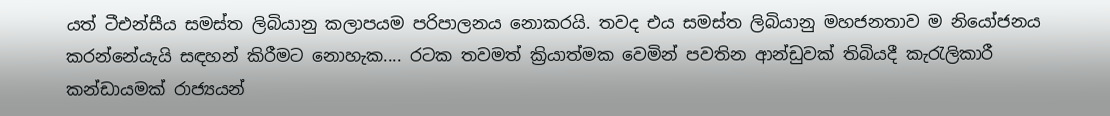යත් ටීඑන්සීය සමස්ත ලිබියානු කලාපයම පරිපාලනය නොකරයි. තවද එය සමස්ත ලිබියානු මහජනතාව ම නියෝජනය කරන්නේයැයි සඳහන් කිරීමට නොහැක.... රටක තවමත් ක්‍රියාත්මක වෙමින් පවතින ආන්ඩුවක් තිබියදී කැරැලිකාරී කන්ඩායමක් රාජ්‍යයන්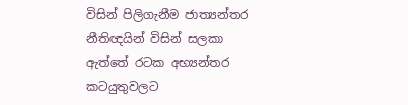විසින් පිලිගැනීම ජාත්‍යන්තර නීතිඥයින් විසින් සලකා ඇත්තේ රටක අභ්‍යන්තර කටයුතුවලට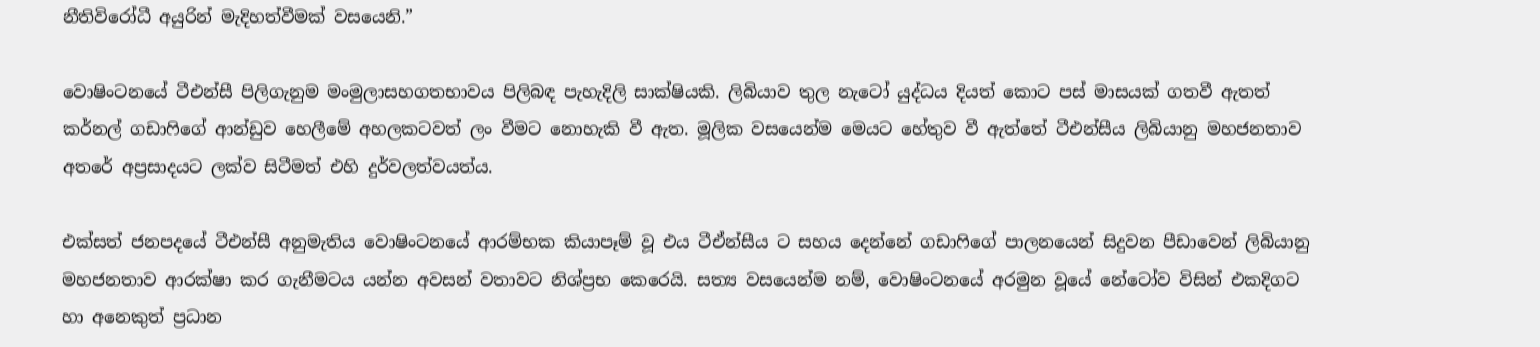නීතිවිරෝධී අයුරින් මැදිහත්වීමක් වසයෙනි.”

වොෂිංටනයේ ටීඑන්සී පිලිගැනුම මංමුලාසහගතභාවය පිලිබඳ පැහැදිලි සාක්ෂියකි. ලිබියාව තුල නැටෝ යුද්ධය දියත් කොට පස් මාසයක් ගතවී ඇතත් කර්නල් ගඩාෆිගේ ආන්ඩුව හෙලීමේ අහලකටවත් ලං වීමට නොහැකි වී ඇත. මූලික වසයෙන්ම මෙයට හේතුව වී ඇත්තේ ටීඑන්සීය ලිබියානු මහජනතාව අතරේ අප්‍රසාදයට ලක්ව සිටීමත් එහි දුර්වලත්වයත්ය.

එක්සත් ජනපදයේ ටීඑන්සී අනුමැතිය වොෂිංටනයේ ආරම්භක කියාපෑම් වූ එය ටීඒන්සීය ට සහය දෙන්නේ ගඩාෆිගේ පාලනයෙන් සිදුවන පීඩාවෙන් ලිබියානු මහජනතාව ආරක්ෂා කර ගැනීමටය යන්න අවසන් වතාවට නිශ්ප්‍රභ කෙරෙයි. සත්‍ය වසයෙන්ම නම්, වොෂිංටනයේ අරමුන වූයේ නේටෝව විසින් එකදිගට හා අනෙකුත් ප්‍රධාන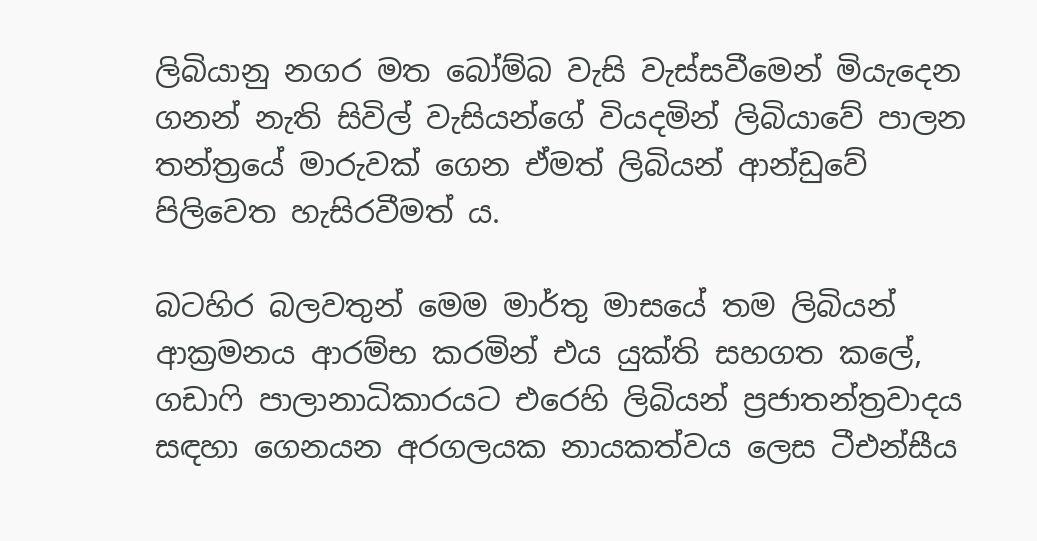ලිබියානු නගර මත බෝම්බ වැසි වැස්සවීමෙන් මියැදෙන ගනන් නැති සිවිල් වැසියන්ගේ වියදමින් ලිබියාවේ පාලන තන්ත්‍රයේ මාරුවක් ගෙන ඒමත් ලිබියන් ආන්ඩුවේ පිලිවෙත හැසිරවීමත් ය.

බටහිර බලවතුන් මෙම මාර්තු මාසයේ තම ලිබියන් ආක්‍රමනය ආරම්භ කරමින් එය යුක්ති සහගත කලේ, ගඩාෆි පාලානාධිකාරයට එරෙහි ලිබියන් ප්‍රජාතන්ත්‍රවාදය සඳහා ගෙනයන අරගලයක නායකත්වය ලෙස ටීඑන්සීය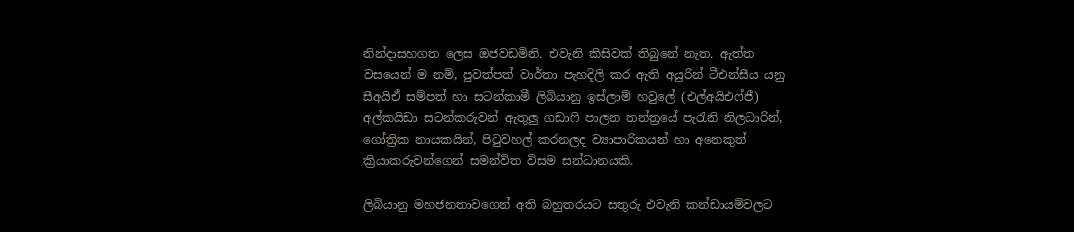නින්දාසහගත ලෙස ඔජවඩමිනි. එවැනි කිසිවක් තිබුනේ නැත. ඇත්ත වසයෙන් ම නම්, පුවත්පත් වාර්තා පැහදිලි කර ඇති අයුරින් ටීඑන්සීය යනු සීඅයිඒ සම්පත් හා සටන්කාමී ලිබියානු ඉස්ලාම් හවුලේ (එල්අයිඑෆ්ජී) අල්කයිඩා සටන්කරුවන් ඇතුලු ගඩාෆි පාලන තන්ත්‍රයේ පැරැනි නිලධාරින්, ගෝත්‍රික නායකයින්, පිටුවහල් කරනලද ව්‍යාපාරිකයන් හා අනෙකුත් ක්‍රියාකරුවන්ගෙන් සමන්විත විසම සන්ධානයකි.

ලිබියානු මහජනතාවගෙන් අති බහුතරයට සතුරු එවැනි කන්ඩායම්වලට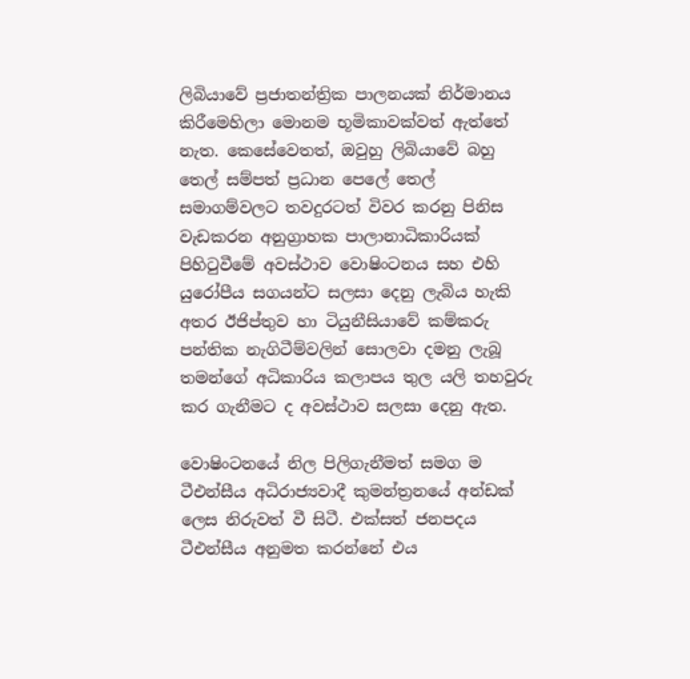ලිබියාවේ ප්‍රජාතන්ත්‍රික පාලනයක් නිර්මානය කිරීමෙහිලා මොනම භූමිකාවක්වත් ඇත්තේ නැත. කෙසේවෙතත්, ඔවුහු ලිබියාවේ බහු තෙල් සම්පත් ප්‍රධාන පෙලේ තෙල් සමාගම්වලට තවදුරටත් විවර කරනු පිනිස වැඩකරන අනුග්‍රාහක පාලානාධිකාරියක් පිහිටුවීමේ අවස්ථාව වොෂිංටනය සහ එහි යුරෝපීය සගයන්ට සලසා දෙනු ලැබිය හැකි අතර ඊජිප්තුව හා ටියුනීසියාවේ කම්කරු පන්තික නැගිටීම්වලින් සොලවා දමනු ලැබූ තමන්ගේ අධිකාරිය කලාපය තුල යලි තහවුරු කර ගැනීමට ද අවස්ථාව සලසා දෙනු ඇත.

වොෂිංටනයේ නිල පිලිගැනීමත් සමග ම ටීඑන්සීය අධිරාජ්‍යවාදී කුමන්ත්‍රනයේ අන්ඩක් ලෙස නිරුවත් වී සිටී. එක්සත් ජනපදය ටීඑන්සීය අනුමත කරන්නේ එය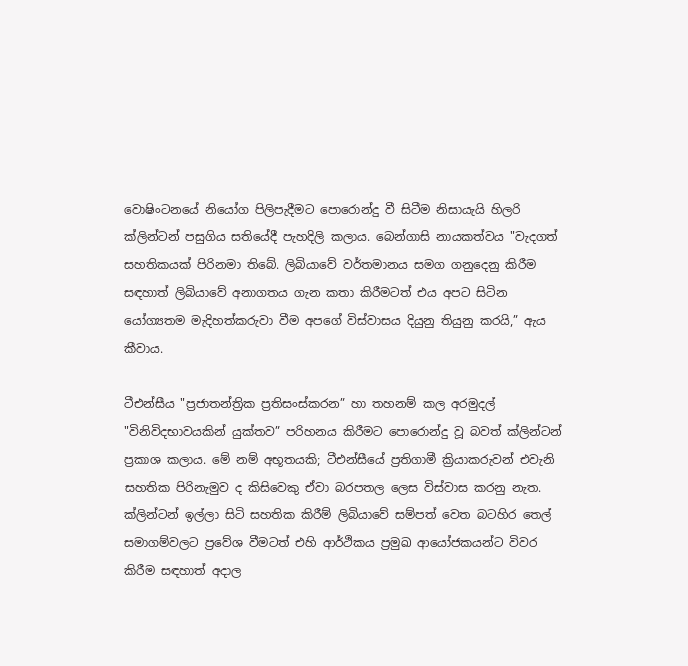වොෂිංටනයේ නියෝග පිලිපැදීමට පොරොන්දු වී සිටීම නිසායැයි හිලරි ක්ලින්ටන් පසුගිය සතියේදී පැහදිලි කලාය. බෙන්ගාසි නායකත්වය "වැදගත් සහතිකයක් පිරිනමා තිබේ. ලිබියාවේ වර්තමානය සමග ගනුදෙනු කිරීම සඳහාත් ලිබියාවේ අනාගතය ගැන කතා කිරීමටත් එය අපට සිටින යෝග්‍යතම මැදිහත්කරුවා වීම අපගේ විස්වාසය දියුනු තියුනු කරයි,” ඇය කීවාය.

ටීඑන්සීය "ප්‍රජාතන්ත්‍රික ප්‍රතිසංස්කරන” හා තහනම් කල අරමුදල් "විනිවිදභාවයකින් යුක්තව” පරිහනය කිරීමට පොරොන්දු වූ බවත් ක්ලින්ටන් ප්‍රකාශ කලාය. මේ නම් අභූතයකි; ටීඑන්සීයේ ප්‍රතිගාමී ක්‍රියාකරුවන් එවැනි සහතික පිරිනැමුව ද කිසිවෙකු ඒවා බරපතල ලෙස විස්වාස කරනු නැත. ක්ලින්ටන් ඉල්ලා සිටි සහතික කිරීම් ලිබියාවේ සම්පත් වෙත බටහිර තෙල් සමාගම්වලට ප්‍රවේශ වීමටත් එහි ආර්ථිකය ප්‍රමුඛ ආයෝජකයන්ට විවර කිරීම සඳහාත් අදාල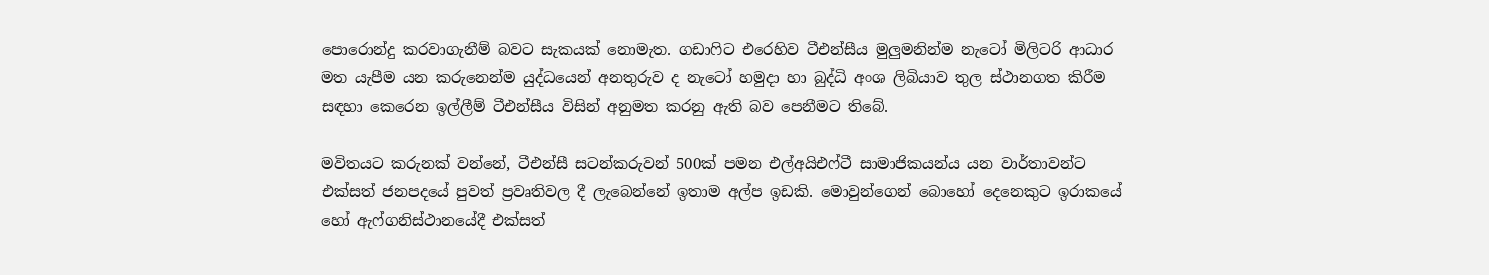පොරොන්දු කරවාගැනීම් බවට සැකයක් නොමැත. ගඩාෆිට එරෙහිව ටීඑන්සීය මුලුමනින්ම නැටෝ මිලිටරි ආධාර මත යැපීම යන කරුනෙන්ම යුද්ධයෙන් අනතුරුව ද නැටෝ හමුදා හා බුද්ධි අංශ ලිබියාව තුල ස්ථානගත කිරීම සඳහා කෙරෙන ඉල්ලීම් ටීඑන්සීය විසින් අනුමත කරනු ඇති බව පෙනීමට තිබේ.

මවිතයට කරුනක් වන්නේ, ටීඑන්සී සටන්කරුවන් 500ක් පමන එල්අයිඑෆ්ටී සාමාජිකයන්ය යන වාර්තාවන්ට එක්සත් ජනපදයේ පුවත් ප්‍රවෘතිවල දී ලැබෙන්නේ ඉතාම අල්ප ඉඩකි. මොවුන්ගෙන් බොහෝ දෙනෙකුට ඉරාකයේ හෝ ඇෆ්ගනිස්ථානයේදී එක්සත්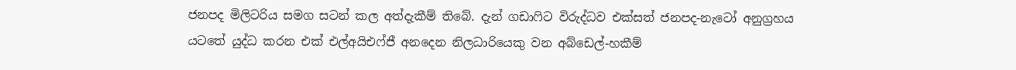ජනපද මිලිටරිය සමග සටන් කල අත්දැකීම් තිබේ. දැන් ගඩාෆිට විරුද්ධව එක්සත් ජනපද-නැටෝ අනුග්‍රහය යටතේ යුද්ධ කරන එක් එල්අයිඑෆ්ජී අනදෙන නිලධාරියෙකු වන අබ්ඩෙල්-හකීම්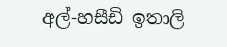අල්-හසීඩි ඉතාලි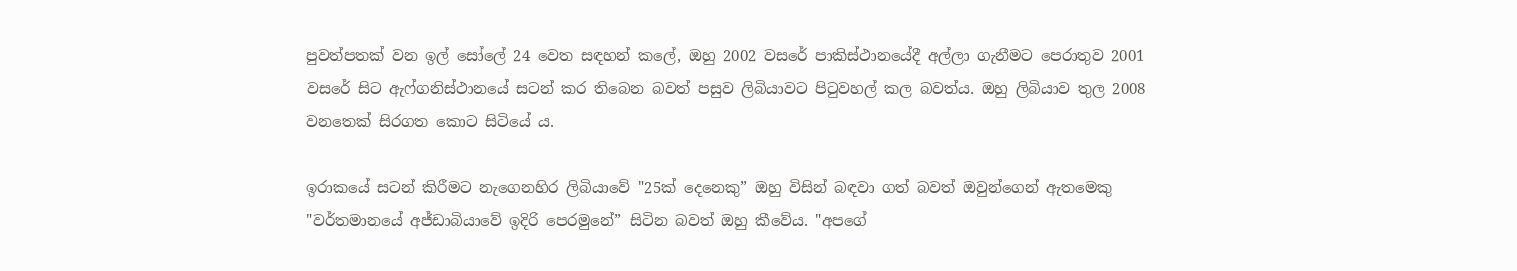පුවත්පතක් වන ඉල් සෝලේ 24 වෙත සඳහන් කලේ, ඔහු 2002 වසරේ පාකිස්ථානයේදී අල්ලා ගැනීමට පෙරාතුව 2001 වසරේ සිට ඇෆ්ගනිස්ථානයේ සටන් කර තිබෙන බවත් පසුව ලිබියාවට පිටුවහල් කල බවත්ය. ඔහු ලිබියාව තුල 2008 වනතෙක් සිරගත කොට සිටියේ ය.

ඉරාකයේ සටන් කිරීමට නැගෙනහිර ලිබියාවේ "25ක් දෙනෙකු” ඔහු විසින් බඳවා ගත් බවත් ඔවුන්ගෙන් ඇතමෙකු "වර්තමානයේ අජ්ඩාබියාවේ ඉදිරි පෙරමුනේ” සිටින බවත් ඔහු කීවේය. "අපගේ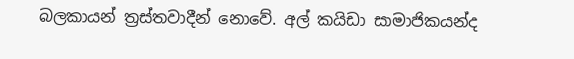බලකායන් ත්‍රස්තවාදීන් නොවේ. අල් කයිඩා සාමාජිකයන්ද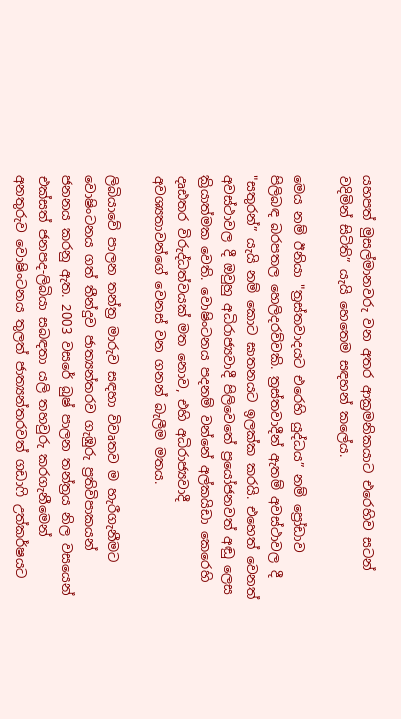යහපත් මුසල්මානවරු වන අතර ආක්‍රමනිකයාට එරෙහිව සටන් වදිමින් සිටිති” යැයි හෙතෙම සඳහන් කලේය.

මෙය නම් ඊනියා "ත්‍රස්තවාදයට එරෙහි යුද්ධය” නම් ප්‍රෝඩාව පිලිබඳ බරපතල හෙලිදරව්වකි. ත්‍රස්තවාදීන් ඇතම් අවස්ථාවල දී "සතුරන්” යැයි නම් කොට ඝාතනයට ඉලක්ක කරයි. එහෙත් වෙනත් අවස්ථාවල දී ඔවුහු අධිරාජ්‍යවාදී පිලිවෙතේ ප්‍රයෝජනවත් අඬු ලෙස ක්‍රියාත්මක වෙති. වොෂිංටනය පදනම් වන්නේ අල්කයිඩා කෙරෙහි දෘඪතර විරුද්ධත්වයක් මත නොව, එහි අධිරාජ්‍යවාදී අවශ්‍යතාවන්ගේ වෙනස් වන ගනන් බැලීම මතය.

ලිබියාවේ පාලන තන්ත්‍ර මාරුව සඳහා විවෘතව ම හැරීගැනීමට වොෂිංටනය ගත් තීන්දුව ජාත්‍යන්තරව ගැඹුරු ප්‍රතිවිපාකයන් ජනනය කරනු ඇත. 2003 වසරේ බුෂ් පාලන තන්ත්‍රය නිල වසයෙන් එක්සත් ජනපද-ලිබියා සබඳතා යලි තහවුරු කරගැනීමෙන් අනතුරුව වොෂිංටනය තුලත් ජාත්‍යන්තරවත් ගඩාෆි උත්කර්ෂයට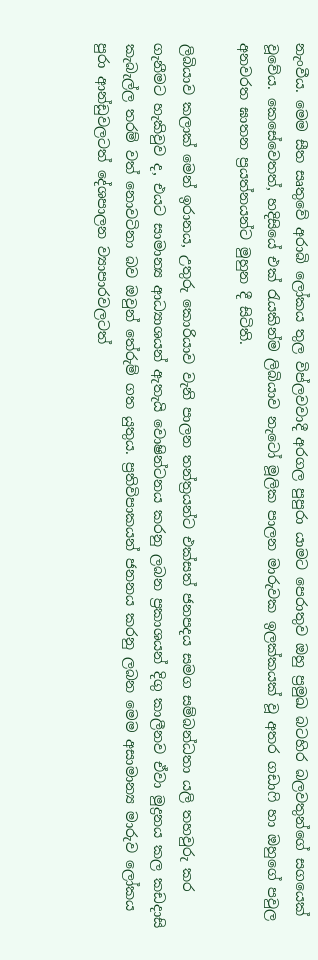නැංවීය. මෙම සීත සෘතුවේ අරාබි ලෝකය තුල විප්ලවවාදී අරගල පුපුරා යාමට පෙරාතුව ඔහු ප්‍රමුඛ බටහිර බලවතුන්ගේ සගයෙක් වූවේය. කෙසේවෙතත්, හදිසියේ එක් රැයකින්ම ලිබියාව නැටෝ මූලික පාලන මාරුවක ඉලක්කයක් වූ අතර ගඩාෆි හා ඔහුගේ පවුල අනවරත ඝාතන ප්‍රයත්නයන්ට මුහුන දී සිටිති.

ලිබියාව කලාක් මෙන් ඉරානය, උතුරු කොරියාව වැනි පාලන තන්ත්‍රයන්ට එක්සත් ජනපදය සමග සම්බන්ධතා යලි තහවුරු කර ගැනීමට හැකිවුව ද, එයට සාමාන්‍ය ආධ්‍යාශයන් ඇතැයි වොෂින්ටනය කරනු ලබන ප්‍රකාශයන් දිගු කාලීනව ඒවා මුද්‍රනය කල කඩදාසි කැබැල්ල තරම් වත් නොවටිනා බව ඔවුන් තේරුම් ගත යුතුය. ප්‍රතිවිපාකයන් ජනනය කරනු ලබන මෙම අසාමාන්‍ය මාරුව ලෝකය පුරා ආන්ඩුවලටත් දේශපාලන ව්‍යාපාරවලටත්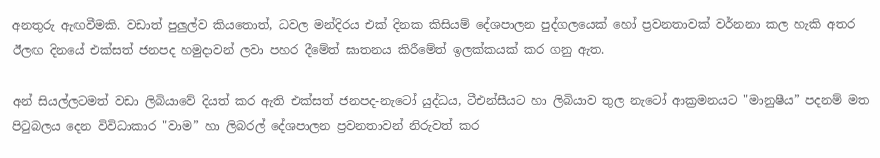අනතුරු ඇඟවීමකි. වඩාත් පුලුල්ව කියතොත්, ධවල මන්දිරය එක් දිනක කිසියම් දේශපාලන පුද්ගලයෙක් හෝ ප්‍රවනතාවක් වර්නනා කල හැකි අතර ඊලඟ දිනයේ එක්සත් ජනපද හමුදාවන් ලවා පහර දීමේත් ඝාතනය කිරීමේත් ඉලක්කයක් කර ගනු ඇත.

අන් සියල්ලටමත් වඩා ලිබියාවේ දියත් කර ඇති එක්සත් ජනපද-නැටෝ යුද්ධය, ටීඑන්සීයට හා ලිබියාව තුල නැටෝ ආක්‍රමනයට "මානුෂීය” පදනම් මත පිටුබලය දෙන විවිධාකාර "වාම” හා ලිබරල් දේශපාලන ප්‍රවනතාවන් නිරුවත් කර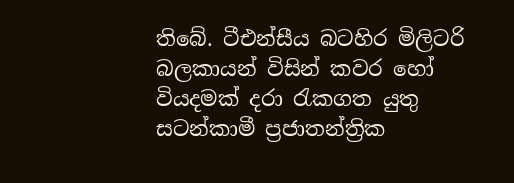තිබේ. ටීඑන්සීය බටහිර මිලිටරි බලකායන් විසින් කවර හෝ වියදමක් දරා රැකගත යුතු සටන්කාමී ප්‍රජාතන්ත්‍රික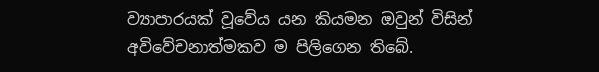ව්‍යාපාරයක් වූවේය යන කියමන ඔවුන් විසින් අවිවේචනාත්මකව ම පිලිගෙන තිබේ.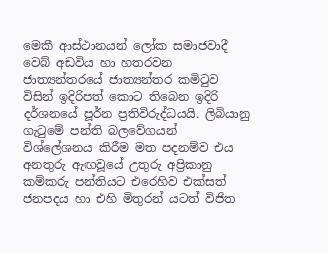මෙකී ආස්ථානයන් ලෝක සමාජවාදී වෙබ් අඩවිය හා හතරවන ජාත්‍යන්තරයේ ජාත්‍යන්තර කමිටුව විසින් ඉදිරිපත් කොට තිබෙන ඉදිරි දර්ශනයේ පූර්න ප්‍රතිවිරුද්ධයයි. ලිබියානු ගැටුමේ පන්ති බලවේගයන් විශ්ලේශනය කිරීම මත පදනම්ව එය අනතුරු ඇඟවූයේ උතුරු අප්‍රිකානු කම්කරු පන්තියට එරෙහිව එක්සත් ජනපදය හා එහි මිතුරන් යටත් විජිත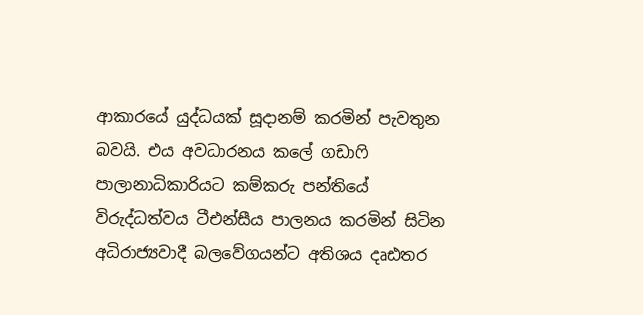ආකාරයේ යුද්ධයක් සූදානම් කරමින් පැවතුන බවයි. එය අවධාරනය කලේ ගඩාෆි පාලානාධිකාරියට කම්කරු පන්තියේ විරුද්ධත්වය ටීඑන්සීය පාලනය කරමින් සිටින අධිරාජ්‍යවාදී බලවේගයන්ට අතිශය දෘඪතර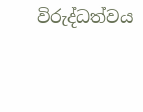විරුද්ධත්වය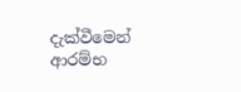දැක්වීමෙන් ආරම්භ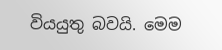වියයුතු බවයි. මෙම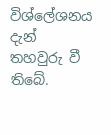විශ්ලේශනය දැන් තහවුරු වී තිබේ.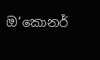ඔ’කොනර්